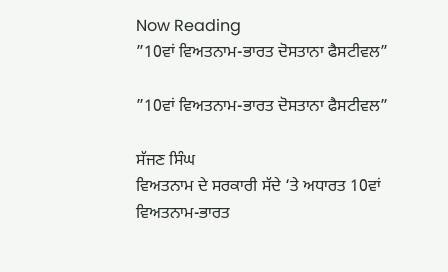Now Reading
”10ਵਾਂ ਵਿਅਤਨਾਮ-ਭਾਰਤ ਦੋਸਤਾਨਾ ਫੈਸਟੀਵਲ”

”10ਵਾਂ ਵਿਅਤਨਾਮ-ਭਾਰਤ ਦੋਸਤਾਨਾ ਫੈਸਟੀਵਲ”

ਸੱਜਣ ਸਿੰਘ
ਵਿਅਤਨਾਮ ਦੇ ਸਰਕਾਰੀ ਸੱਦੇ ‘ਤੇ ਅਧਾਰਤ 10ਵਾਂ ਵਿਅਤਨਾਮ-ਭਾਰਤ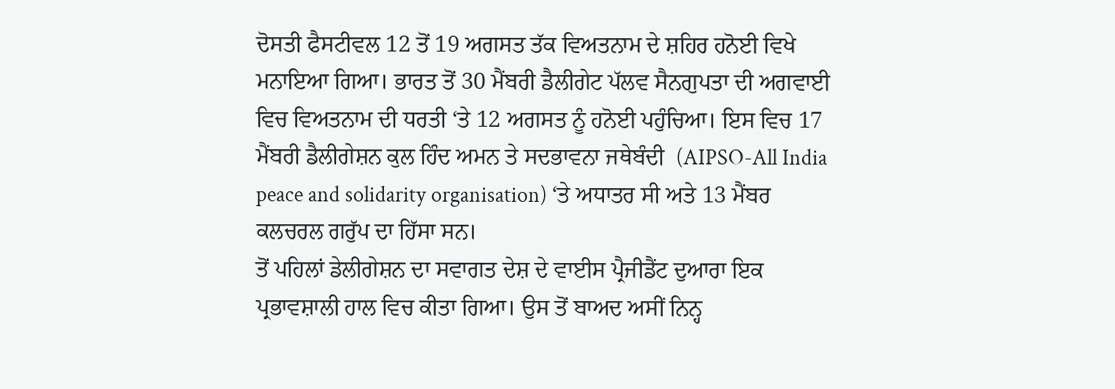ਦੋਸਤੀ ਫੈਸਟੀਵਲ 12 ਤੋਂ 19 ਅਗਸਤ ਤੱਕ ਵਿਅਤਨਾਮ ਦੇ ਸ਼ਹਿਰ ਹਨੋਈ ਵਿਖੇ ਮਨਾਇਆ ਗਿਆ। ਭਾਰਤ ਤੋਂ 30 ਮੈਂਬਰੀ ਡੈਲੀਗੇਟ ਪੱਲਵ ਸੈਨਗੁਪਤਾ ਦੀ ਅਗਵਾਈ ਵਿਚ ਵਿਅਤਨਾਮ ਦੀ ਧਰਤੀ ‘ਤੇ 12 ਅਗਸਤ ਨੂੰ ਹਨੋਈ ਪਹੁੰਚਿਆ। ਇਸ ਵਿਚ 17 ਮੈਂਬਰੀ ਡੈਲੀਗੇਸ਼ਨ ਕੁਲ ਹਿੰਦ ਅਮਨ ਤੇ ਸਦਭਾਵਨਾ ਜਥੇਬੰਦੀ  (AIPSO-All India peace and solidarity organisation) ‘ਤੇ ਅਧਾਤਰ ਸੀ ਅਤੇ 13 ਮੈਂਬਰ ਕਲਚਰਲ ਗਰੁੱਪ ਦਾ ਹਿੱਸਾ ਸਨ।
ਤੋਂ ਪਹਿਲਾਂ ਡੇਲੀਗੇਸ਼ਨ ਦਾ ਸਵਾਗਤ ਦੇਸ਼ ਦੇ ਵਾਈਸ ਪ੍ਰੈਜੀਡੈਂਟ ਦੁਆਰਾ ਇਕ ਪ੍ਰਭਾਵਸ਼ਾਲੀ ਹਾਲ ਵਿਚ ਕੀਤਾ ਗਿਆ। ਉਸ ਤੋਂ ਬਾਅਦ ਅਸੀਂ ਨਿਨ੍ਹ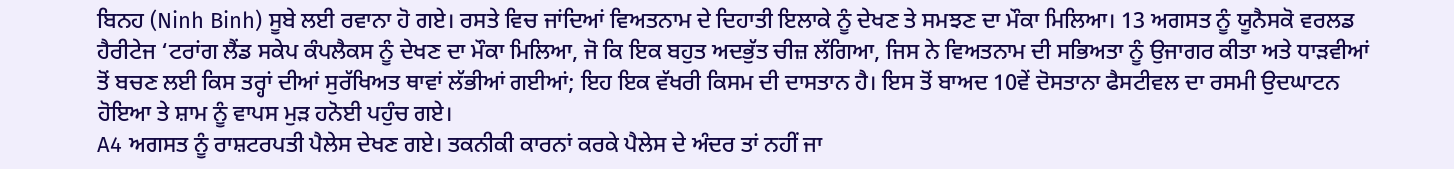ਬਿਨਹ (Ninh Binh) ਸੂਬੇ ਲਈ ਰਵਾਨਾ ਹੋ ਗਏ। ਰਸਤੇ ਵਿਚ ਜਾਂਦਿਆਂ ਵਿਅਤਨਾਮ ਦੇ ਦਿਹਾਤੀ ਇਲਾਕੇ ਨੂੰ ਦੇਖਣ ਤੇ ਸਮਝਣ ਦਾ ਮੌਕਾ ਮਿਲਿਆ। 13 ਅਗਸਤ ਨੂੰ ਯੂਨੈਸਕੋ ਵਰਲਡ ਹੈਰੀਟੇਜ ‘ਟਰਾਂਗ ਲੈਂਡ ਸਕੇਪ ਕੰਪਲੈਕਸ ਨੂੰ ਦੇਖਣ ਦਾ ਮੌਕਾ ਮਿਲਿਆ, ਜੋ ਕਿ ਇਕ ਬਹੁਤ ਅਦਭੁੱਤ ਚੀਜ਼ ਲੱਗਿਆ, ਜਿਸ ਨੇ ਵਿਅਤਨਾਮ ਦੀ ਸਭਿਅਤਾ ਨੂੰ ਉਜਾਗਰ ਕੀਤਾ ਅਤੇ ਧਾੜਵੀਆਂ ਤੋਂ ਬਚਣ ਲਈ ਕਿਸ ਤਰ੍ਹਾਂ ਦੀਆਂ ਸੁਰੱਖਿਅਤ ਥਾਵਾਂ ਲੱਭੀਆਂ ਗਈਆਂ; ਇਹ ਇਕ ਵੱਖਰੀ ਕਿਸਮ ਦੀ ਦਾਸਤਾਨ ਹੈ। ਇਸ ਤੋਂ ਬਾਅਦ 10ਵੇਂ ਦੋਸਤਾਨਾ ਫੈਸਟੀਵਲ ਦਾ ਰਸਮੀ ਉਦਘਾਟਨ ਹੋਇਆ ਤੇ ਸ਼ਾਮ ਨੂੰ ਵਾਪਸ ਮੁੜ ਹਨੋਈ ਪਹੁੰਚ ਗਏ।
A4 ਅਗਸਤ ਨੂੰ ਰਾਸ਼ਟਰਪਤੀ ਪੈਲੇਸ ਦੇਖਣ ਗਏ। ਤਕਨੀਕੀ ਕਾਰਨਾਂ ਕਰਕੇ ਪੈਲੇਸ ਦੇ ਅੰਦਰ ਤਾਂ ਨਹੀਂ ਜਾ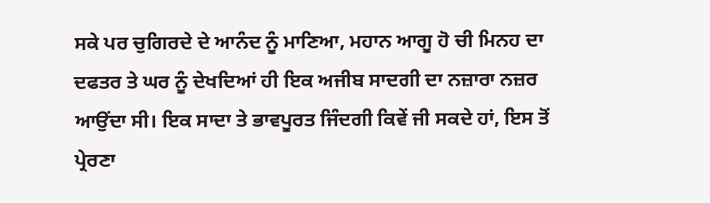ਸਕੇ ਪਰ ਚੁਗਿਰਦੇ ਦੇ ਆਨੰਦ ਨੂੰ ਮਾਣਿਆ, ਮਹਾਨ ਆਗੂ ਹੋ ਚੀ ਮਿਨਹ ਦਾ ਦਫਤਰ ਤੇ ਘਰ ਨੂੰ ਦੇਖਦਿਆਂ ਹੀ ਇਕ ਅਜੀਬ ਸਾਦਗੀ ਦਾ ਨਜ਼ਾਰਾ ਨਜ਼ਰ ਆਉਂਦਾ ਸੀ। ਇਕ ਸਾਦਾ ਤੇ ਭਾਵਪੂਰਤ ਜਿੰਦਗੀ ਕਿਵੇਂ ਜੀ ਸਕਦੇ ਹਾਂ, ਇਸ ਤੋਂ ਪ੍ਰੇਰਣਾ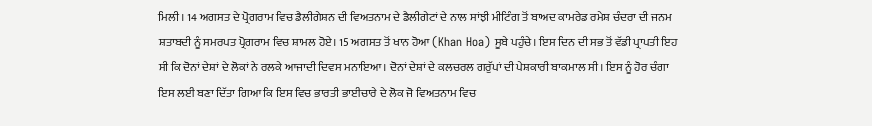ਮਿਲੀ। 14 ਅਗਸਤ ਦੇ ਪ੍ਰੋਗਰਾਮ ਵਿਚ ਡੈਲੀਗੇਸ਼ਨ ਦੀ ਵਿਅਤਨਾਮ ਦੇ ਡੈਲੀਗੇਟਾਂ ਦੇ ਨਾਲ ਸਾਂਝੀ ਮੀਟਿੰਗ ਤੋਂ ਬਾਅਦ ਕਾਮਰੇਡ ਰਮੇਸ਼ ਚੰਦਰਾ ਦੀ ਜਨਮ ਸ਼ਤਾਬਦੀ ਨੂੰ ਸਮਰਪਤ ਪ੍ਰੋਗਰਾਮ ਵਿਚ ਸ਼ਾਮਲ ਹੋਏ। 15 ਅਗਸਤ ਤੋਂ ਖਾਨ ਹੋਆ (Khan Hoa) ਸੂਬੇ ਪਹੁੰਚੇ। ਇਸ ਦਿਨ ਦੀ ਸਭ ਤੋਂ ਵੱਡੀ ਪ੍ਰਾਪਤੀ ਇਹ ਸੀ ਕਿ ਦੋਨਾਂ ਦੇਸ਼ਾਂ ਦੇ ਲੋਕਾਂ ਨੇ ਰਲਕੇ ਆਜਾਦੀ ਦਿਵਸ ਮਨਾਇਆ। ਦੋਨਾਂ ਦੇਸ਼ਾਂ ਦੇ ਕਲਚਰਲ ਗਰੁੱਪਾਂ ਦੀ ਪੇਸ਼ਕਾਰੀ ਬਾਕਮਾਲ ਸੀ। ਇਸ ਨੂੰ ਹੋਰ ਚੰਗਾ ਇਸ ਲਈ ਬਣਾ ਦਿੱਤਾ ਗਿਆ ਕਿ ਇਸ ਵਿਚ ਭਾਰਤੀ ਭਾਈਚਾਰੇ ਦੇ ਲੋਕ ਜੋ ਵਿਅਤਨਾਮ ਵਿਚ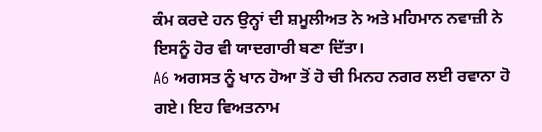ਕੰਮ ਕਰਦੇ ਹਨ ਉਨ੍ਹਾਂ ਦੀ ਸ਼ਮੂਲੀਅਤ ਨੇ ਅਤੇ ਮਹਿਮਾਨ ਨਵਾਜ਼ੀ ਨੇ ਇਸਨੂੰ ਹੋਰ ਵੀ ਯਾਦਗਾਰੀ ਬਣਾ ਦਿੱਤਾ।
A6 ਅਗਸਤ ਨੂੰ ਖਾਨ ਹੋਆ ਤੋਂ ਹੋ ਚੀ ਮਿਨਹ ਨਗਰ ਲਈ ਰਵਾਨਾ ਹੋ ਗਏ। ਇਹ ਵਿਅਤਨਾਮ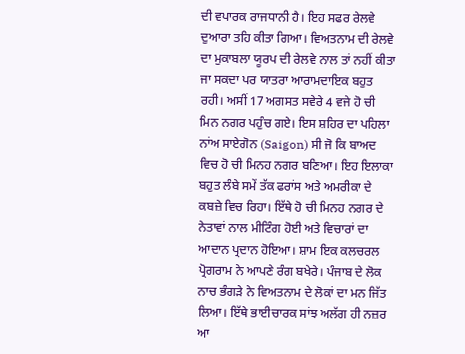ਦੀ ਵਪਾਰਕ ਰਾਜਧਾਨੀ ਹੈ। ਇਹ ਸਫਰ ਰੇਲਵੇ ਦੁਆਰਾ ਤਹਿ ਕੀਤਾ ਗਿਆ। ਵਿਅਤਨਾਮ ਦੀ ਰੇਲਵੇ ਦਾ ਮੁਕਾਬਲਾ ਯੂਰਪ ਦੀ ਰੇਲਵੇ ਨਾਲ ਤਾਂ ਨਹੀਂ ਕੀਤਾ ਜਾ ਸਕਦਾ ਪਰ ਯਾਤਰਾ ਆਰਾਮਦਾਇਕ ਬਹੁਤ ਰਹੀ। ਅਸੀਂ 17 ਅਗਸਤ ਸਵੇਰੇ 4 ਵਜੇ ਹੋ ਚੀ ਮਿਨ ਨਗਰ ਪਹੁੰਚ ਗਏ। ਇਸ ਸ਼ਹਿਰ ਦਾ ਪਹਿਲਾ ਨਾਂਅ ਸਾਏਗੋਨ (Saigon) ਸੀ ਜੋ ਕਿ ਬਾਅਦ ਵਿਚ ਹੋ ਚੀ ਮਿਨਹ ਨਗਰ ਬਣਿਆ। ਇਹ ਇਲਾਕਾ ਬਹੁਤ ਲੰਬੇ ਸਮੇਂ ਤੱਕ ਫਰਾਂਸ ਅਤੇ ਅਮਰੀਕਾ ਦੇ ਕਬਜ਼ੇ ਵਿਚ ਰਿਹਾ। ਇੱਥੇ ਹੋ ਚੀ ਮਿਨਹ ਨਗਰ ਦੇ ਨੇਤਾਵਾਂ ਨਾਲ ਮੀਟਿੰਗ ਹੋਈ ਅਤੇ ਵਿਚਾਰਾਂ ਦਾ ਆਦਾਨ ਪ੍ਰਦਾਨ ਹੋਇਆ। ਸ਼ਾਮ ਇਕ ਕਲਚਰਲ ਪ੍ਰੋਗਰਾਮ ਨੇ ਆਪਣੇ ਰੰਗ ਬਖੇਰੇ। ਪੰਜਾਬ ਦੇ ਲੋਕ ਨਾਚ ਭੰਗੜੇ ਨੇ ਵਿਅਤਨਾਮ ਦੇ ਲੋਕਾਂ ਦਾ ਮਨ ਜਿੱਤ ਲਿਆ। ਇੱਥੇ ਭਾਈਚਾਰਕ ਸਾਂਝ ਅਲੱਗ ਹੀ ਨਜ਼ਰ ਆ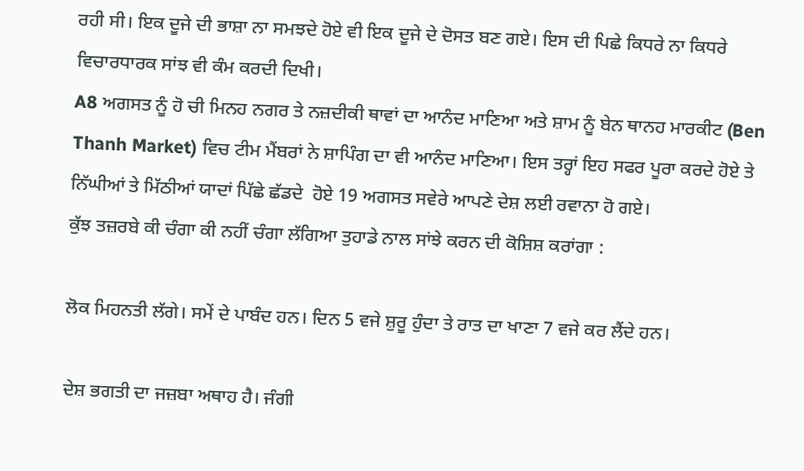ਰਹੀ ਸੀ। ਇਕ ਦੂਜੇ ਦੀ ਭਾਸ਼ਾ ਨਾ ਸਮਝਦੇ ਹੋਏ ਵੀ ਇਕ ਦੂਜੇ ਦੇ ਦੋਸਤ ਬਣ ਗਏ। ਇਸ ਦੀ ਪਿਛੇ ਕਿਧਰੇ ਨਾ ਕਿਧਰੇ ਵਿਚਾਰਧਾਰਕ ਸਾਂਝ ਵੀ ਕੰਮ ਕਰਦੀ ਦਿਖੀ।
A8 ਅਗਸਤ ਨੂੰ ਹੋ ਚੀ ਮਿਨਹ ਨਗਰ ਤੇ ਨਜ਼ਦੀਕੀ ਥਾਵਾਂ ਦਾ ਆਨੰਦ ਮਾਣਿਆ ਅਤੇ ਸ਼ਾਮ ਨੂੰ ਬੇਨ ਥਾਨਹ ਮਾਰਕੀਟ (Ben Thanh Market) ਵਿਚ ਟੀਮ ਮੈਂਬਰਾਂ ਨੇ ਸ਼ਾਪਿੰਗ ਦਾ ਵੀ ਆਨੰਦ ਮਾਣਿਆ। ਇਸ ਤਰ੍ਹਾਂ ਇਹ ਸਫਰ ਪੂਰਾ ਕਰਦੇ ਹੋਏ ਤੇ ਨਿੱਘੀਆਂ ਤੇ ਮਿੱਠੀਆਂ ਯਾਦਾਂ ਪਿੱਛੇ ਛੱਡਦੇ  ਹੋਏ 19 ਅਗਸਤ ਸਵੇਰੇ ਆਪਣੇ ਦੇਸ਼ ਲਈ ਰਵਾਨਾ ਹੋ ਗਏ।
ਕੁੱਝ ਤਜ਼ਰਬੇ ਕੀ ਚੰਗਾ ਕੀ ਨਹੀਂ ਚੰਗਾ ਲੱਗਿਆ ਤੁਹਾਡੇ ਨਾਲ ਸਾਂਝੇ ਕਰਨ ਦੀ ਕੋਸ਼ਿਸ਼ ਕਰਾਂਗਾ :

ਲੋਕ ਮਿਹਨਤੀ ਲੱਗੇ। ਸਮੇਂ ਦੇ ਪਾਬੰਦ ਹਨ। ਦਿਨ 5 ਵਜੇ ਸ਼ੁਰੂ ਹੁੰਦਾ ਤੇ ਰਾਤ ਦਾ ਖਾਣਾ 7 ਵਜੇ ਕਰ ਲੈਂਦੇ ਹਨ।

ਦੇਸ਼ ਭਗਤੀ ਦਾ ਜਜ਼ਬਾ ਅਥਾਹ ਹੈ। ਜੰਗੀ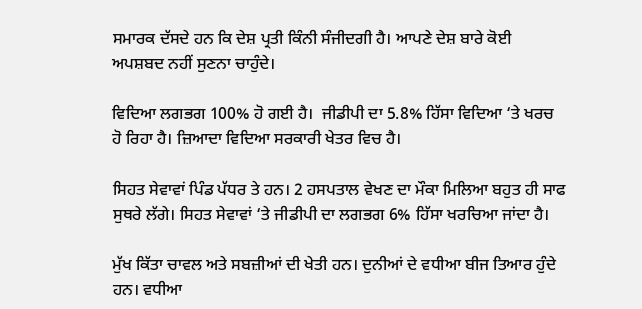ਸਮਾਰਕ ਦੱਸਦੇ ਹਨ ਕਿ ਦੇਸ਼ ਪ੍ਰਤੀ ਕਿੰਨੀ ਸੰਜੀਦਗੀ ਹੈ। ਆਪਣੇ ਦੇਸ਼ ਬਾਰੇ ਕੋਈ ਅਪਸ਼ਬਦ ਨਹੀਂ ਸੁਣਨਾ ਚਾਹੁੰਦੇ।

ਵਿਦਿਆ ਲਗਭਗ 100% ਹੋ ਗਈ ਹੈ।  ਜੀਡੀਪੀ ਦਾ 5.8% ਹਿੱਸਾ ਵਿਦਿਆ ‘ਤੇ ਖਰਚ ਹੋ ਰਿਹਾ ਹੈ। ਜ਼ਿਆਦਾ ਵਿਦਿਆ ਸਰਕਾਰੀ ਖੇਤਰ ਵਿਚ ਹੈ।

ਸਿਹਤ ਸੇਵਾਵਾਂ ਪਿੰਡ ਪੱਧਰ ਤੇ ਹਨ। 2 ਹਸਪਤਾਲ ਵੇਖਣ ਦਾ ਮੌਕਾ ਮਿਲਿਆ ਬਹੁਤ ਹੀ ਸਾਫ ਸੁਥਰੇ ਲੱਗੇ। ਸਿਹਤ ਸੇਵਾਵਾਂ ‘ਤੇ ਜੀਡੀਪੀ ਦਾ ਲਗਭਗ 6% ਹਿੱਸਾ ਖਰਚਿਆ ਜਾਂਦਾ ਹੈ।

ਮੁੱਖ ਕਿੱਤਾ ਚਾਵਲ ਅਤੇ ਸਬਜ਼ੀਆਂ ਦੀ ਖੇਤੀ ਹਨ। ਦੁਨੀਆਂ ਦੇ ਵਧੀਆ ਬੀਜ ਤਿਆਰ ਹੁੰਦੇ ਹਨ। ਵਧੀਆ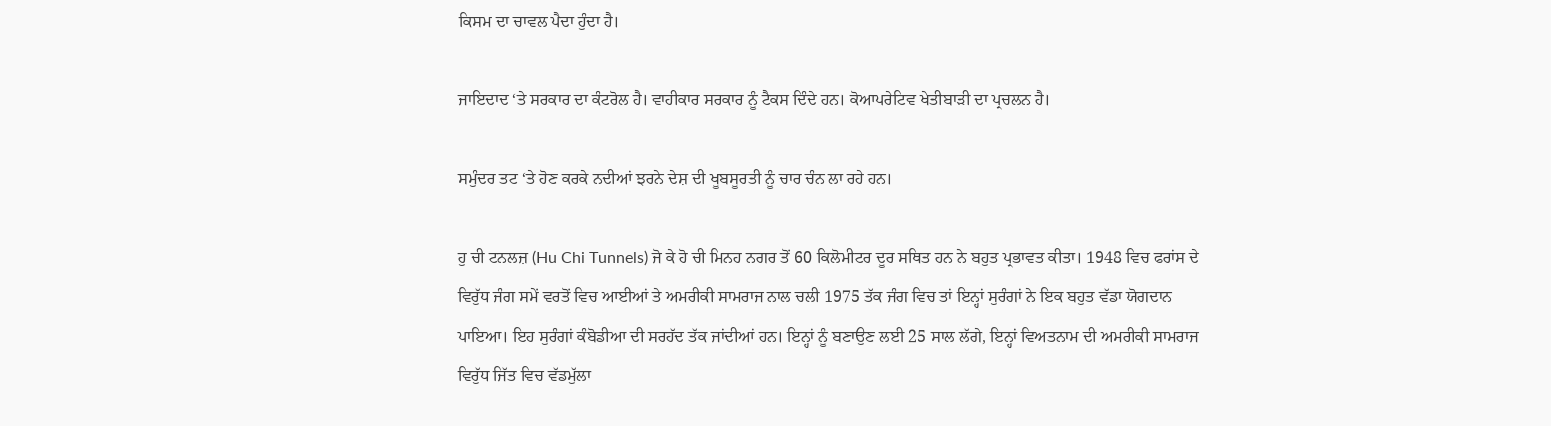ਕਿਸਮ ਦਾ ਚਾਵਲ ਪੈਦਾ ਹੁੰਦਾ ਹੈ।

ਜਾਇਦਾਦ ‘ਤੇ ਸਰਕਾਰ ਦਾ ਕੰਟਰੋਲ ਹੈ। ਵਾਹੀਕਾਰ ਸਰਕਾਰ ਨੂੰ ਟੈਕਸ ਦਿੰਦੇ ਹਨ। ਕੋਆਪਰੇਟਿਵ ਖੇਤੀਬਾੜੀ ਦਾ ਪ੍ਰਚਲਨ ਹੈ।

ਸਮੁੰਦਰ ਤਟ ‘ਤੇ ਹੋਣ ਕਰਕੇ ਨਦੀਆਂ ਝਰਨੇ ਦੇਸ਼ ਦੀ ਖੂਬਸੂਰਤੀ ਨੂੰ ਚਾਰ ਚੰਨ ਲਾ ਰਹੇ ਹਨ।

ਹੁ ਚੀ ਟਨਲਜ਼ (Hu Chi Tunnels) ਜੋ ਕੇ ਹੋ ਚੀ ਮਿਨਹ ਨਗਰ ਤੋਂ 60 ਕਿਲੋਮੀਟਰ ਦੂਰ ਸਥਿਤ ਹਨ ਨੇ ਬਹੁਤ ਪ੍ਰਭਾਵਤ ਕੀਤਾ। 1948 ਵਿਚ ਫਰਾਂਸ ਦੇ ਵਿਰੁੱਧ ਜੰਗ ਸਮੇਂ ਵਰਤੋਂ ਵਿਚ ਆਈਆਂ ਤੇ ਅਮਰੀਕੀ ਸਾਮਰਾਜ ਨਾਲ ਚਲੀ 1975 ਤੱਕ ਜੰਗ ਵਿਚ ਤਾਂ ਇਨ੍ਹਾਂ ਸੁਰੰਗਾਂ ਨੇ ਇਕ ਬਹੁਤ ਵੱਡਾ ਯੋਗਦਾਨ ਪਾਇਆ। ਇਹ ਸੁਰੰਗਾਂ ਕੰਬੋਡੀਆ ਦੀ ਸਰਹੱਦ ਤੱਕ ਜਾਂਦੀਆਂ ਹਨ। ਇਨ੍ਹਾਂ ਨੂੰ ਬਣਾਉਣ ਲਈ 25 ਸਾਲ ਲੱਗੇ, ਇਨ੍ਹਾਂ ਵਿਅਤਨਾਮ ਦੀ ਅਮਰੀਕੀ ਸਾਮਰਾਜ ਵਿਰੁੱਧ ਜਿੱਤ ਵਿਚ ਵੱਡਮੁੱਲਾ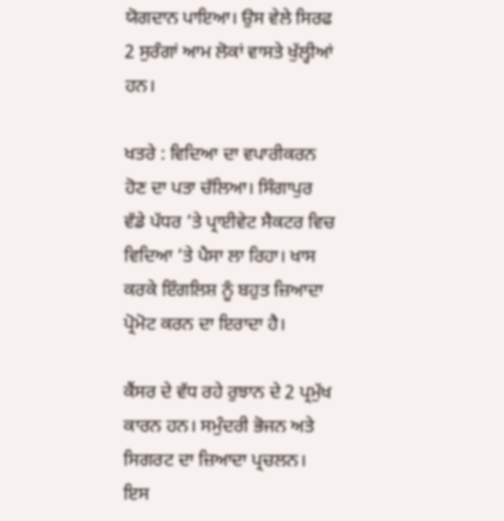ਯੋਗਦਾਨ ਪਾਇਆ। ਉਸ ਵੇਲੇ ਸਿਰਫ 2 ਸੁਰੰਗਾਂ ਆਮ ਲੋਕਾਂ ਵਾਸਤੇ ਖੁੱਲ੍ਹੀਆਂ ਹਨ।

ਖਤਰੇ : ਵਿਦਿਆ ਦਾ ਵਪਾਰੀਕਰਨ ਹੋਣ ਦਾ ਪਤਾ ਚੱਲਿਆ। ਸਿੰਗਾਪੁਰ ਵੱਡੇ ਪੱਧਰ ‘ਤੇ ਪ੍ਰਾਈਵੇਟ ਸੈਕਟਰ ਵਿਚ ਵਿਦਿਆ ‘ਤੇ ਪੈਸਾ ਲਾ ਰਿਹਾ। ਖਾਸ ਕਰਕੇ ਇੰਗਲਿਸ਼ ਨੂੰ ਬਹੁਤ ਜ਼ਿਆਦਾ ਪ੍ਰੋਮੋਟ ਕਰਨ ਦਾ ਇਰਾਦਾ ਹੈ।

ਕੈਂਸਰ ਦੇ ਵੱਧ ਰਹੇ ਰੁਝਾਨ ਦੇ 2 ਪ੍ਰਮੁੱਖ ਕਾਰਨ ਹਨ। ਸਮੁੰਦਰੀ ਭੋਜਨ ਅਤੇ ਸਿਗਰਟ ਦਾ ਜ਼ਿਆਦਾ ਪ੍ਰਚਲਨ। ਇਸ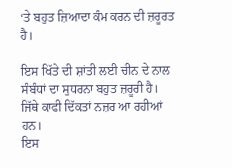‘ਤੇ ਬਹੁਤ ਜ਼ਿਆਦਾ ਕੰਮ ਕਰਨ ਦੀ ਜ਼ਰੂਰਤ ਹੈ।

ਇਸ ਖਿੱਤੇ ਦੀ ਸ਼ਾਂਤੀ ਲਈ ਚੀਨ ਦੇ ਨਾਲ ਸੰਬੰਧਾਂ ਦਾ ਸੁਧਰਨਾ ਬਹੁਤ ਜ਼ਰੂਰੀ ਹੈ। ਜਿੱਥੇ ਕਾਫੀ ਦਿੱਕਤਾਂ ਨਜ਼ਰ ਆ ਰਹੀਆਂ ਹਨ।
ਇਸ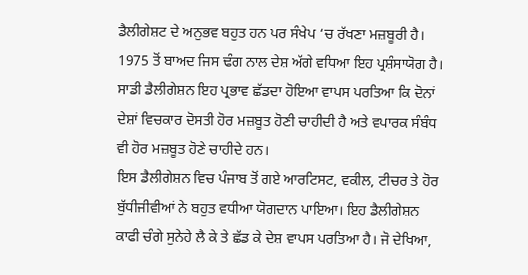ਡੈਲੀਗੇਸ਼ਟ ਦੇ ਅਨੁਭਵ ਬਹੁਤ ਹਨ ਪਰ ਸੰਖੇਪ ‘ਚ ਰੱਖਣਾ ਮਜ਼ਬੂਰੀ ਹੈ। 1975 ਤੋਂ ਬਾਅਦ ਜਿਸ ਢੰਗ ਨਾਲ ਦੇਸ਼ ਅੱਗੇ ਵਧਿਆ ਇਹ ਪ੍ਰਸ਼ੰਸਾਯੋਗ ਹੈ। ਸਾਡੀ ਡੈਲੀਗੇਸ਼ਨ ਇਹ ਪ੍ਰਭਾਵ ਛੱਡਦਾ ਹੋਇਆ ਵਾਪਸ ਪਰਤਿਆ ਕਿ ਦੋਨਾਂ ਦੇਸ਼ਾਂ ਵਿਚਕਾਰ ਦੋਸਤੀ ਹੋਰ ਮਜ਼ਬੂਤ ਹੋਣੀ ਚਾਹੀਦੀ ਹੈ ਅਤੇ ਵਪਾਰਕ ਸੰਬੰਧ ਵੀ ਹੋਰ ਮਜ਼ਬੂਤ ਹੋਣੇ ਚਾਹੀਦੇ ਹਨ।
ਇਸ ਡੈਲੀਗੇਸ਼ਨ ਵਿਚ ਪੰਜਾਬ ਤੋਂ ਗਏ ਆਰਟਿਸਟ, ਵਕੀਲ, ਟੀਚਰ ਤੇ ਹੋਰ ਬੁੱਧੀਜੀਵੀਆਂ ਨੇ ਬਹੁਤ ਵਧੀਆ ਯੋਗਦਾਨ ਪਾਇਆ। ਇਹ ਡੈਲੀਗੇਸ਼ਨ ਕਾਫੀ ਚੰਗੇ ਸੁਨੇਹੇ ਲੈ ਕੇ ਤੇ ਛੱਡ ਕੇ ਦੇਸ਼ ਵਾਪਸ ਪਰਤਿਆ ਹੈ। ਜੋ ਦੇਖਿਆ,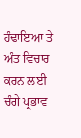ਹੰਢਾਇਆ ਤੇ ਅੰਤ ਵਿਚਾਰ ਕਰਨ ਲਈ ਚੰਗੇ ਪ੍ਰਭਾਵ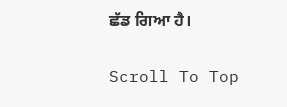ਛੱਡ ਗਿਆ ਹੈ।

Scroll To Top